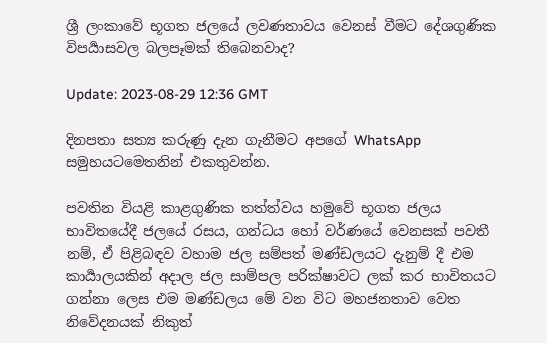ශ්‍රී ලංකාවේ භූගත ජලයේ ලවණතාවය වෙනස් වීමට දේශගුණික විපර්‍යාසවල බලපෑමක් තිබෙනවාද?

Update: 2023-08-29 12:36 GMT

දිනපතා සත්‍ය කරුණු දැන ගැනීමට අපගේ WhatsApp සමුහයටමෙතනින් එකතුවන්න.

පවතින වියළි කාළගුණික තත්ත්වය හමුවේ භූගත ජලය භාවිතයේදී ජලයේ රසය, ගන්ධය හෝ වර්ණයේ වෙනසක් පවතී නම්, ඒ පිළිබඳව වහාම ජල සම්පත් මණ්ඩලයට දැනුම් දී එම කාර්‍යාලයකින් අදාල ජල සාම්පල පරික්ෂාවට ලක් කර භාවිතයට ගන්නා ලෙස එම මණ්ඩලය මේ වන විට මහජනතාව වෙත නිවේදනයක් නිකුත්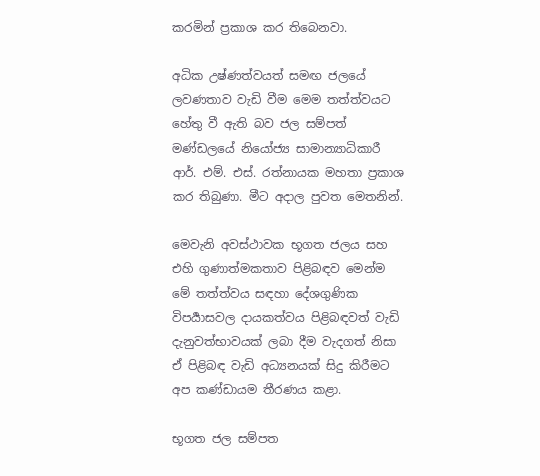කරමින් ප්‍රකාශ කර තිබෙනවා.

අධික උෂ්ණත්වයත් සමඟ ජලයේ ලවණතාව වැඩි වීම මෙම තත්ත්වයට හේතු වී ඇති බව ජල සම්පත් මණ්ඩලයේ නියෝජ්‍ය සාමාන්‍යාධිකාරී ආර්. එම්. එස්. රත්නායක මහතා ප්‍රකාශ කර තිබුණා. මීට අදාල පුවත මෙතනින්.

මෙවැනි අවස්ථාවක භූගත ජලය සහ එහි ගුණාත්මකතාව පිළිබඳව මෙන්ම මේ තත්ත්වය සඳහා දේශගුණික විපර්‍යාසවල දායකත්වය පිළිබඳවත් වැඩි දැනුවත්භාවයක් ලබා දීම වැදගත් නිසා ඒ පිළිබඳ වැඩි අධ්‍යනයක් සිදු කිරීමට අප කණ්ඩායම තීරණය කළා.

භූගත ජල සම්පත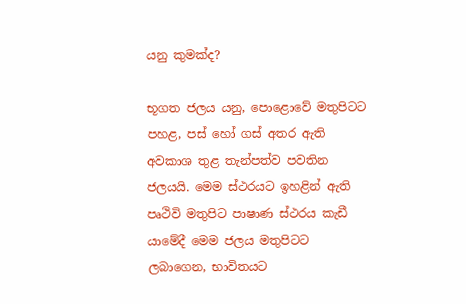යනු කුමක්ද?

භූගත ජලය යනු, පොළොවේ මතුපිටට පහළ, පස් හෝ ගස් අතර ඇති අවකාශ තුළ තැන්පත්ව පවතින ජලයයි. මෙම ස්ථරයට ඉහළින් ඇති පෘථිවි මතුපිට පාෂාණ ස්ථරය කැඩී යාමේදී මෙම ජලය මතුපිටට ලබාගෙන, භාවිතයට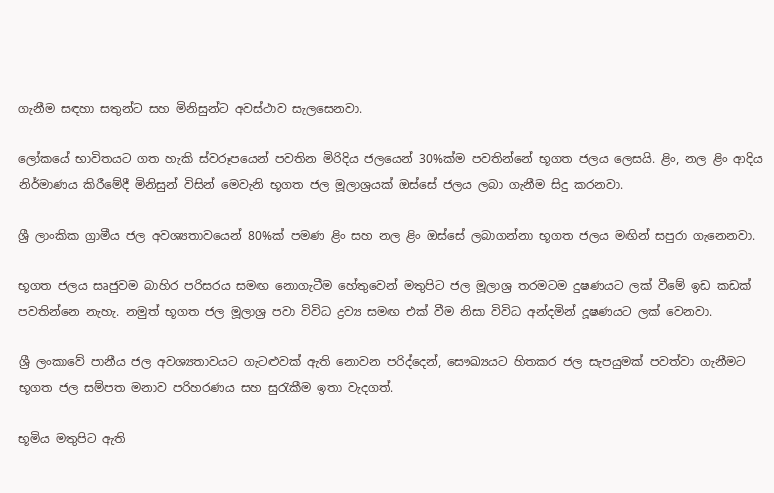ගැනීම සඳහා සතුන්ට සහ මිනිසුන්ට අවස්ථාව සැලසෙනවා.

ලෝකයේ භාවිතයට ගත හැකි ස්වරූපයෙන් පවතින මිරිදිය ජලයෙන් 30%ක්ම පවතින්නේ භූගත ජලය ලෙසයි. ළිං, නල ළිං ආදිය නිර්මාණය කිරීමේදී මිනිසුන් විසින් මෙවැනි භූගත ජල මූලාශ්‍රයක් ඔස්සේ ජලය ලබා ගැනීම සිදු කරනවා.

ශ්‍රී ලාංකික ග්‍රාමීය ජල අවශ්‍යතාවයෙන් 80%ක් පමණ ළිං සහ නල ළිං ඔස්සේ ලබාගන්නා භූගත ජලය මඟින් සපුරා ගැනෙනවා.

භූගත ජලය සෘජුවම බාහිර පරිසරය සමඟ නොගැටීම හේතුවෙන් මතුපිට ජල මූලාශ්‍ර තරමටම දුෂණයට ලක් වීමේ ඉඩ කඩක් පවතින්නෙ නැහැ. නමුත් භූගත ජල මූලාශ්‍ර පවා විවිධ ද්‍රව්‍ය සමඟ එක් වීම නිසා විවිධ අන්දමින් දූෂණයට ලක් වෙනවා.

ශ්‍රී ලංකාවේ පානීය ජල අවශ්‍යතාවයට ගැටළුවක් ඇති නොවන පරිද්දෙන්, සෞඛ්‍යයට හිතකර ජල සැපයුමක් පවත්වා ගැනීමට භූගත ජල සම්පත මනාව පරිහරණය සහ සුරැකීම ඉතා වැදගත්.

භූමිය මතුපිට ඇති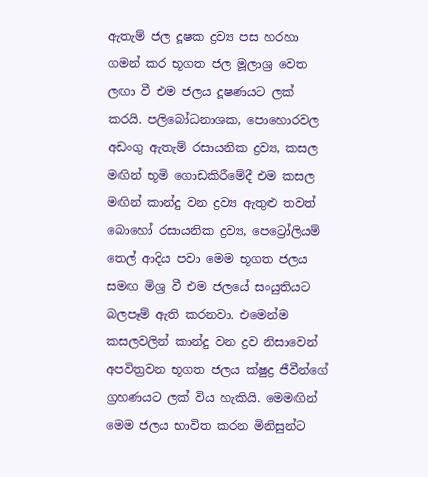ඇතැම් ජල දූෂක ද්‍රව්‍ය පස හරහා ගමන් කර භූගත ජල මූලාශ්‍ර වෙත ලඟා වී එම ජලය දූෂණයට ලක් කරයි. පලිබෝධනාශක, පොහොරවල අඩංගු ඇතැම් රසායනික ද්‍රව්‍ය, කසල මඟින් භූමි ගොඩකිරීමේදී එම කසල මඟින් කාන්දු වන ද්‍රව්‍ය ඇතුළු තවත් බොහෝ රසායනික ද්‍රව්‍ය, පෙට්‍රෝලියම් තෙල් ආදිය පවා මෙම භූගත ජලය සමඟ මිශ්‍ර වී එම ජලයේ සං‍යුතියට බලපෑම් ඇති කරනවා. එමෙන්ම කසලවලින් කාන්දු වන ද්‍රව නිසාවෙන් අපවිත්‍රවන භූගත ජලය ක්ෂුද්‍ර ජීවීන්ගේ ග්‍රහණයට ලක් විය හැකියි. මෙමඟින් මෙම ජලය භාවිත කරන මිනිසුන්ට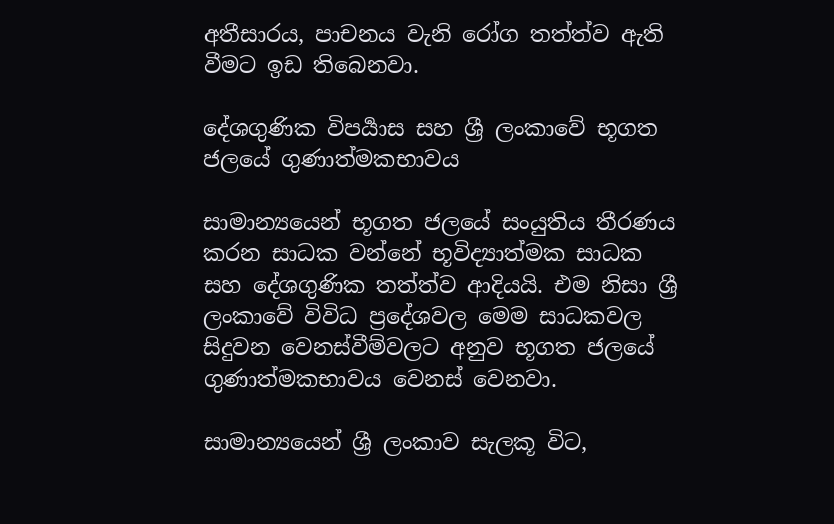අතීසාරය, පාචනය වැනි රෝග තත්ත්ව ඇති වීමට ඉඩ තිබෙනවා.

දේශගුණික විපර්‍යාස සහ ශ්‍රී ලංකාවේ භූගත ජලයේ ගුණාත්මකභාවය

සාමාන්‍යයෙන් භූගත ජලයේ සං‍යුතිය තීරණය කරන සාධක වන්නේ භූවිද්‍යාත්මක සාධක සහ දේශගුණික තත්ත්ව ආදියයි. එම නිසා ශ්‍රී ලංකාවේ විවිධ ප්‍රදේශවල මෙම සාධකවල සිදුවන වෙනස්වීම්වලට අනුව භූගත ජලයේ ගුණාත්මකභාවය වෙනස් වෙනවා.

සාමාන්‍යයෙන් ශ්‍රී ලංකාව සැලකූ විට,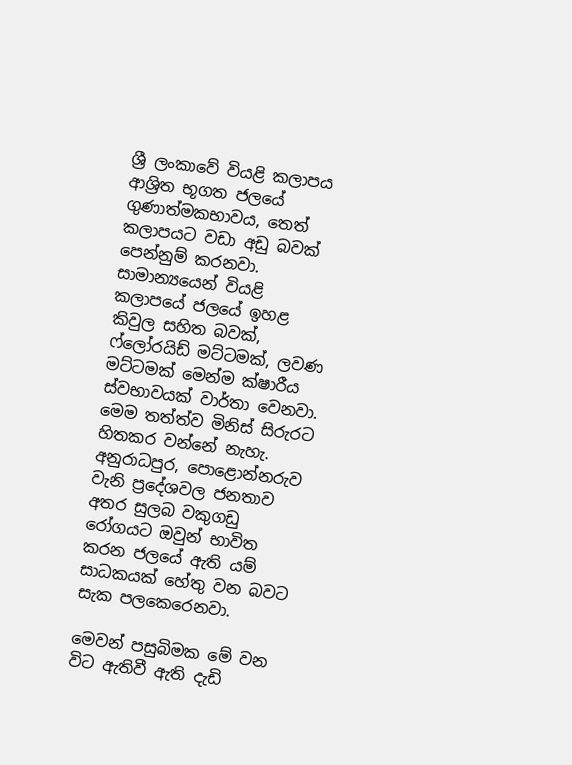ශ්‍රී ලංකාවේ වියළි කලාපය ආශ්‍රිත භූගත ජලයේ ගුණාත්මකභාවය, තෙත් කලාපයට වඩා අඩු බවක් පෙන්නුම් කරනවා. සාමාන්‍යයෙන් වියළි කලාපයේ ජලයේ ඉහළ කිවුල සහිත බවක්, ෆ්ලෝරයිඩ් මට්ටමක්, ලවණ මට්ටමක් මෙන්ම ක්ෂාරීය ස්වභාවයක් වාර්තා වෙනවා. මෙම තත්ත්ව මිනිස් සිරුරට හිතකර වන්නේ නැහැ. අනුරාධපුර, පොළොන්නරුව වැනි ප්‍රදේශවල ජනතාව අතර සුලබ වකුගඩු රෝගයට ඔවුන් භාවිත කරන ජලයේ ඇති යම් සාධකයක් හේතු වන බවට සැක පලකෙරෙනවා.

මෙවන් පසුබිමක මේ වන විට ඇතිවී ඇති දැඩි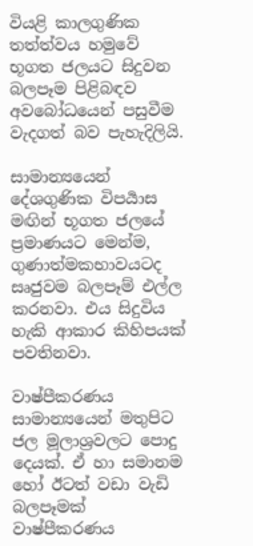වියළි කාලගුණික තත්ත්වය හමුවේ භූගත ජලයට සිදුවන බලපෑම පිළිබඳව අවබෝධයෙන් පසුවීම වැදගත් බව පැහැදිලියි.

සාමාන්‍යයෙන් දේශගුණික විපර්‍යාස මඟින් භූගත ජලයේ ප්‍රමාණයට මෙන්ම, ගුණාත්මකභාවයටද සෘජුවම බලපෑම් එල්ල කරනවා. එය සිදුවිය හැකි ආකාර කිහිපයක් පවතිනවා.

වාෂ්පීකරණය සාමාන්‍යයෙන් මතුපිට ජල මූලාශ්‍රවලට පොදු දෙයක්. ඒ හා සමානම හෝ ඊටත් වඩා වැඩි බලපෑමක් වාෂ්පීකරණය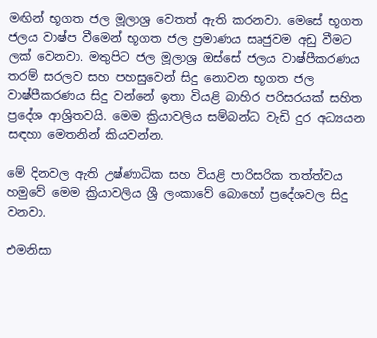මඟින් භූගත ජල මූලාශ්‍ර වෙතත් ඇති කරනවා. මෙසේ භූගත ජලය වාෂ්ප වීමෙන් භූගත ජල ප්‍රමාණය සෘජුවම අඩු වීමට ලක් වෙනවා. මතුපිට ජල මූලාශ්‍ර ඔස්සේ ජලය වාෂ්පීකරණය තරම් සරලව සහ පහසුවෙන් සිදු නොවන භූගත ජල වාෂ්පීකරණය සිදු වන්නේ ඉතා වියළි බාහිර පරිසරයක් සහිත ප්‍රදේශ ආශ්‍රිතවයි. මෙම ක්‍රියාවලිය සම්බන්ධ වැඩි දුර අධ්‍යයන සඳහා මෙතනින් කියවන්න.

මේ දිනවල ඇති උෂ්ණාධික සහ වියළි පාරිසරික තත්ත්වය හමුවේ මෙම ක්‍රියාවලිය ශ්‍රී ලංකාවේ බොහෝ ප්‍රදේශවල සිදු වනවා.

එමනිසා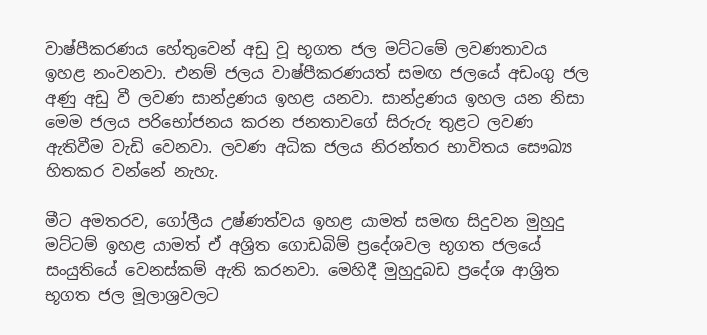වාෂ්පීකරණය හේතුවෙන් අඩු වූ භූගත ජල මට්ටමේ ලවණතාවය ඉහළ නංවනවා. එනම් ජලය වාෂ්පීකරණයත් සමඟ ජලයේ අඩංගු ජල අණු අඩු වී ලවණ සාන්ද්‍රණය ඉහළ යනවා. සාන්ද්‍රණය ඉහල යන නිසා මෙම ජලය පරිභෝජනය කරන ජනතාවගේ සිරුරු තුළට ලවණ ඇතිවීම වැඩි වෙනවා. ලවණ අධික ජලය නිරන්තර භාවිතය සෞඛ්‍ය හිතකර වන්නේ නැහැ.

මීට අමතරව, ගෝලීය උෂ්ණත්වය ඉහළ යාමත් සමඟ සිදුවන මුහුදු මට්ටම් ඉහළ යාමත් ඒ අශ්‍රිත ගොඩබිම් ප්‍රදේශවල භූගත ජලයේ සං‍යුතියේ වෙනස්කම් ඇති කරනවා. මෙහිදී මුහුදුබඩ ප්‍රදේශ ආශ්‍රිත භූගත ජල මූලාශ්‍රවලට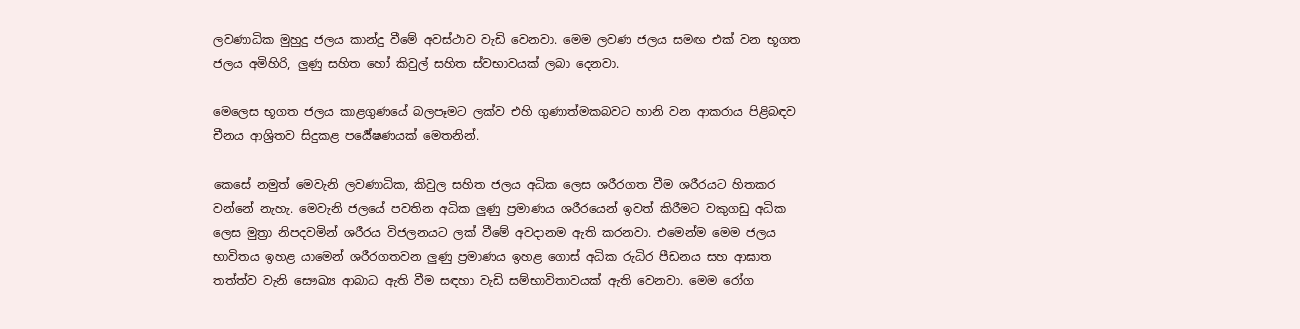ලවණාධික මුහුදු ජලය කාන්දු වීමේ අවස්ථාව වැඩි වෙනවා. මෙම ලවණ ජලය සමඟ එක් වන භූගත ජලය අමිහිරි, ලුණු සහිත හෝ කිවුල් සහිත ස්වභාවයක් ලබා දෙනවා.

මෙලෙස භූගත ජලය කාළගුණයේ බලපෑමට ලක්ව එහි ගුණාත්මකබවට හානි වන ආකරාය පිළිබඳව චීනය ආශ්‍රිතව සිදුකළ පර්‍යේෂණයක් මෙතනින්.

කෙසේ නමුත් මෙවැනි ලවණාධික, කිවුල සහිත ජලය අධික ලෙස ශරීරගත වීම ශරීරයට හිතකර වන්නේ නැහැ. මෙවැනි ජලයේ පවතින අධික ලුණු ප්‍රමාණය ශරීරයෙන් ඉවත් කිරීමට වකුගඩු අධික ලෙස මුත්‍රා නිපදවමින් ශරීරය විජලනයට ලක් වීමේ අවදානම ඇති කරනවා. එමෙන්ම මෙම ජලය භාවිතය ඉහළ යාමෙන් ශරීරගතවන ලුණු ප්‍රමාණය ඉහළ ගොස් අධික රුධිර පීඩනය සහ ආඝාත තත්ත්ව වැනි සෞඛ්‍ය ආබාධ ඇති වීම සඳහා වැඩි සම්භාවිතාවයක් ඇති වෙනවා. මෙම රෝග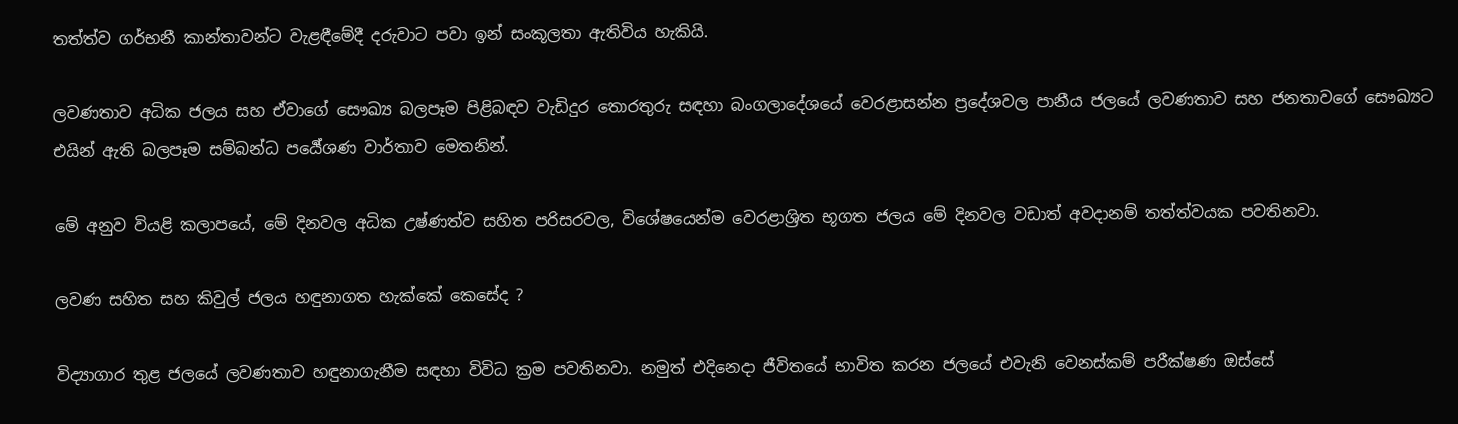තත්ත්ව ගර්භනී කාන්තාවන්ට වැළඳීමේදී දරුවාට පවා ඉන් සංකූලතා ඇතිවිය හැකියි.

ලවණතාව අධික ජලය සහ ඒවාගේ සෞඛ්‍ය බලපෑම පිළිබඳව වැඩිදුර තොරතුරු සඳහා බංගලාදේශයේ වෙරළාසන්න ප්‍රදේශවල පානීය ජලයේ ලවණතාව සහ ජනතාවගේ සෞඛ්‍යට එයින් ඇති බලපෑම සම්බන්ධ පර්‍යේශණ වාර්තාව මෙතනින්.

මේ අනුව වියළි කලාපයේ, මේ දිනවල අධික උෂ්ණත්ව සහිත පරිසරවල, විශේෂයෙන්ම වෙරළාශ්‍රිත භූගත ජලය මේ දිනවල වඩාත් අවදානම් තත්ත්වයක පවතිනවා.

ලවණ සහිත සහ කිවුල් ජලය හඳුනාගත හැක්කේ කෙසේද ?

විද්‍යාගාර තුළ ජලයේ ලවණතාව හඳුනාගැනීම සඳහා විවිධ ක්‍රම පවතිනවා. නමුත් එදිනෙදා ජීවිතයේ භාවිත කරන ජලයේ එවැනි වෙනස්කම් පරීක්ෂණ ඔස්සේ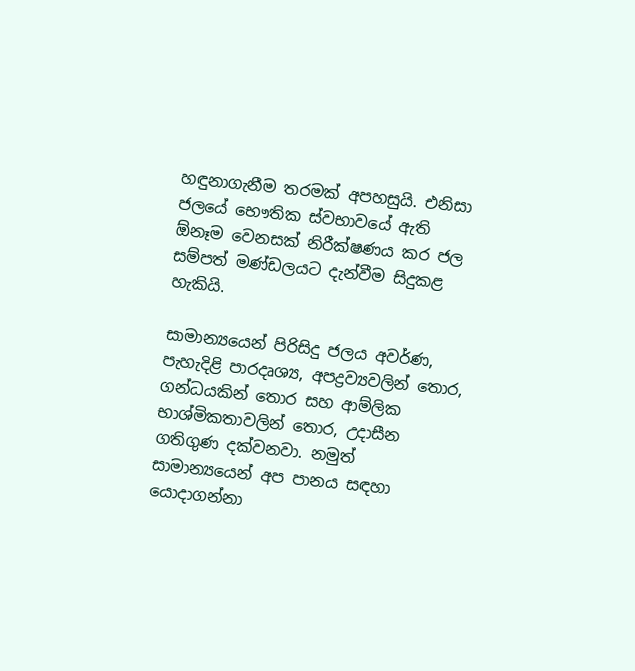හඳුනාගැනීම තරමක් අපහසුයි. එනිසා ජලයේ භෞතික ස්වභාවයේ ඇති ඕනෑම වෙනසක් නිරීක්ෂණය කර ජල සම්පත් මණ්ඩලයට දැන්වීම සිදුකළ හැකියි.

සාමාන්‍යයෙන් පිරිසිදු ජලය අවර්ණ, පැහැදිළි පාරදෘ‍ශ්‍ය, අපද්‍රව්‍යවලින් තොර, ගන්ධයකින් තොර සහ ආම්ලික භාශ්මිකතාවලින් තොර, උදාසීන ගතිගුණ දක්වනවා. නමුත් සාමාන්‍යයෙන් අප පානය සඳහා යොදාගන්නා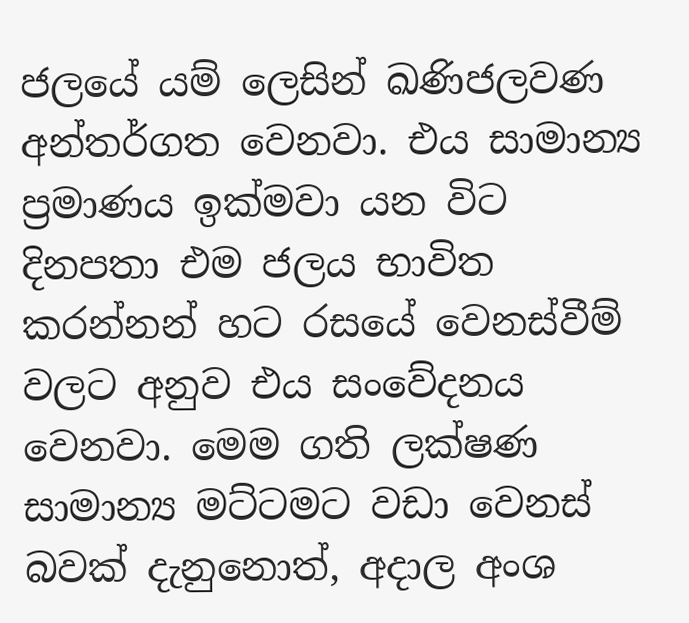ජලයේ යම් ලෙසින් ඛණිජලවණ අන්තර්ගත වෙනවා. එය සාමාන්‍ය ප්‍රමාණය ඉක්මවා යන විට දිනපතා එම ජලය භාවිත කරන්නන් හට රසයේ වෙනස්වීම් වලට අනුව එය සංවේදනය වෙනවා. මෙම ගති ලක්ෂණ සාමාන්‍ය මට්ටමට වඩා වෙනස් බවක් දැනුනොත්, අදාල අංශ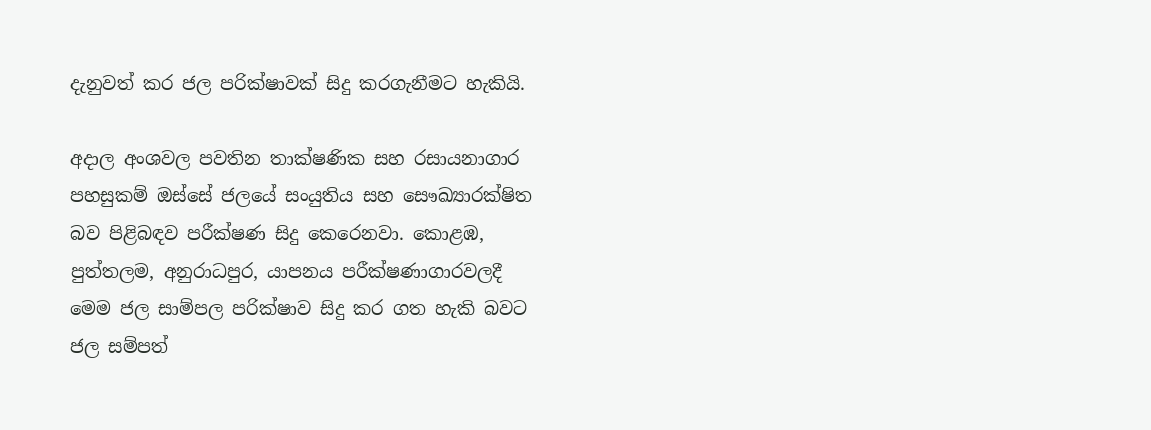දැනුවත් කර ජල පරික්ෂාවක් සිදු කරගැනීමට හැකියි.

අදාල අංශවල පවතින තාක්ෂණික සහ රසායනාගාර පහසුකම් ඔස්සේ ජලයේ සං‍යුතිය සහ සෞඛ්‍යාරක්ෂිත බව පිළිබඳව පරීක්ෂණ සිදු කෙරෙනවා. කොළඹ, පුත්තලම, අනුරාධපුර, යාපනය පරීක්ෂණාගාරවලදී මෙම ජල සාම්පල පරික්ෂාව සිදු කර ගත හැකි බවට ජල සම්පත්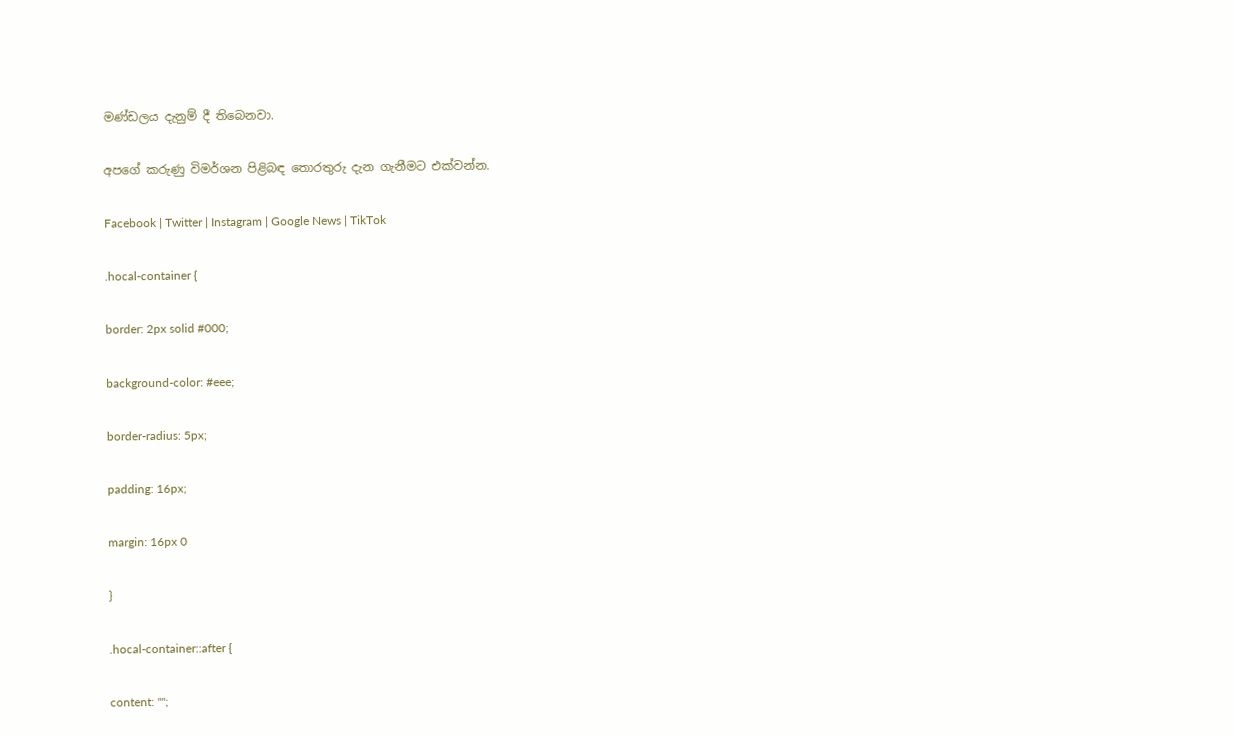මණ්ඩලය දැනුම් දී තිබෙනවා.

අපගේ කරුණු විමර්ශන පිළිබඳ තොරතුරු දැන ගැනීමට එක්වන්න.

Facebook | Twitter | Instagram | Google News | TikTok

.hocal-container {

border: 2px solid #000;

background-color: #eee;

border-radius: 5px;

padding: 16px;

margin: 16px 0

}

.hocal-container::after {

content: "";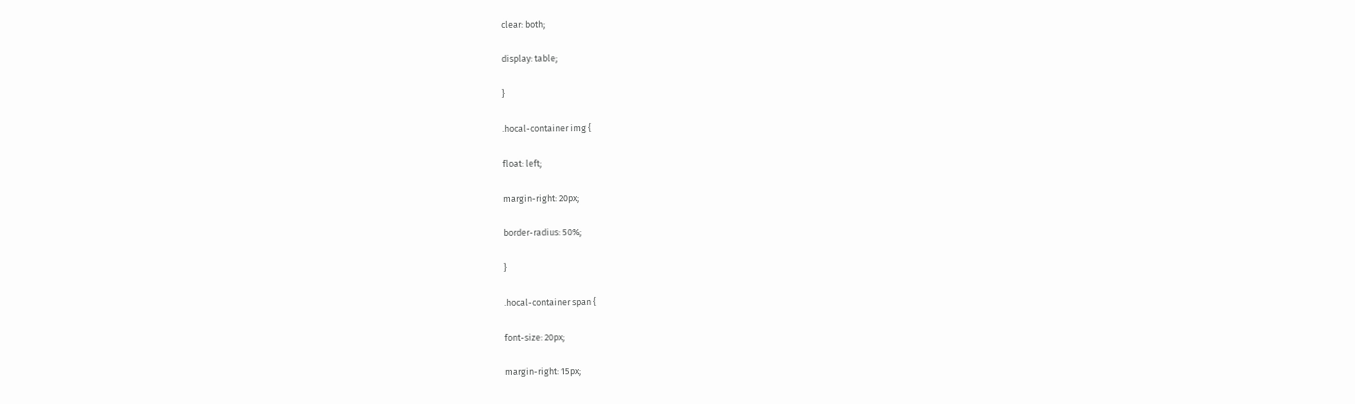clear: both;

display: table;

}

.hocal-container img {

float: left;

margin-right: 20px;

border-radius: 50%;

}

.hocal-container span {

font-size: 20px;

margin-right: 15px;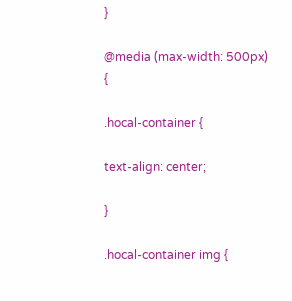}

@media (max-width: 500px) {

.hocal-container {

text-align: center;

}

.hocal-container img {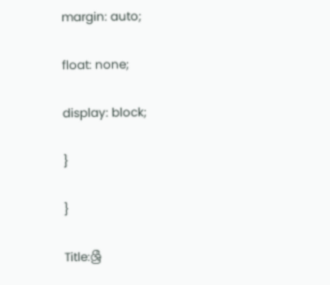margin: auto;

float: none;

display: block;

}

}

Title:ශ්‍රී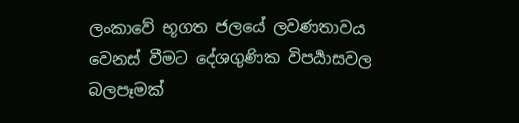ලංකාවේ භූගත ජලයේ ලවණතාවය වෙනස් වීමට දේශගුණික විපර්‍යාසවල බලපෑමක්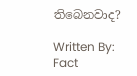තිබෙනවාද?

Written By: Fact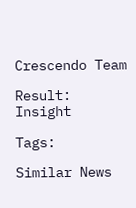Crescendo Team

Result: Insight

Tags:

Similar News